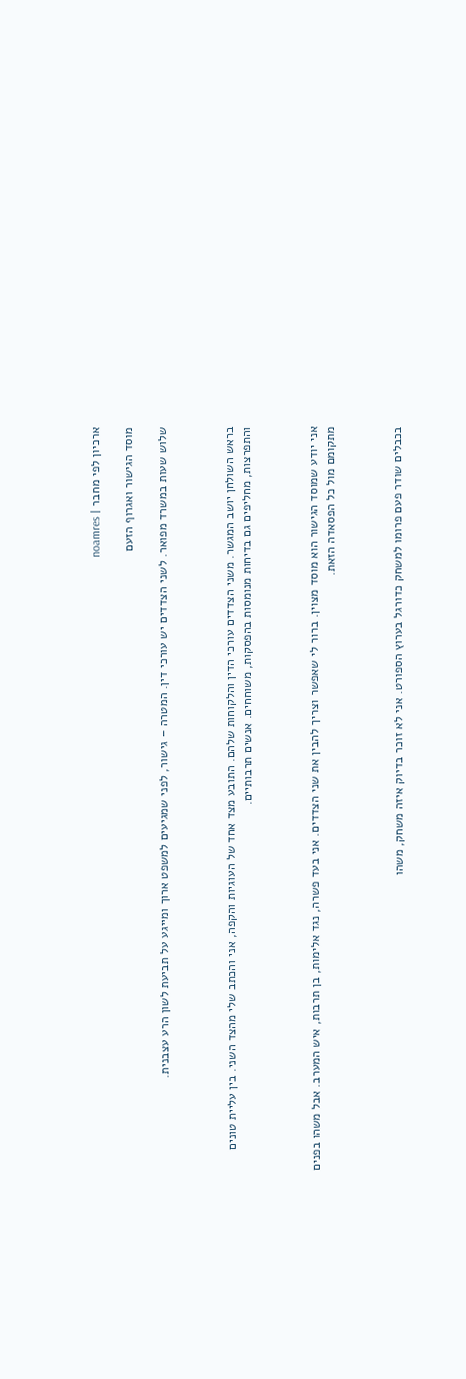ארכיון לפי מחבר | noamres

מוסד הגישור ואגרוף הזעם

שלוש שעות במשרד מפואר. לשני הצדדים יש עורכי דין. המטרה – גישור, לפני שמגיעים למשפט ארוך ומייגע על תביעת לשון הרע עצבנית.



בראש השולחן יושב המגשר. משני הצדדים עורכי הדין והלקוחות שלהם. התובע מצד אחד של העוגיות והקפה, אני והכתב שלי מהצד השני. בין עליית טונים והתפרצות, מחליפים גם בדיחות מנומסות בהפסקות, משוחחים. אנשים תרבותיים.



אני יודע שמוסד הגישור הוא מוסד מצוין. ברור לי שאפשר וצריך להבין את שני הצדדים. אני בעד פשרה, נגד אלימות, בן תרבות, איש המערב. אבל משהו בפנים מתקומם מול כל הפסאדה הזאת.



בכבלים שודר פעם פרומו למשחק כדורגל בערוץ הספורט. אני לא זוכר בדיוק איזה משחק, משהו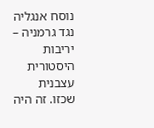נוסח אנגליה נגד גרמניה – יריבות היסטורית עצבנית שכזו. זה היה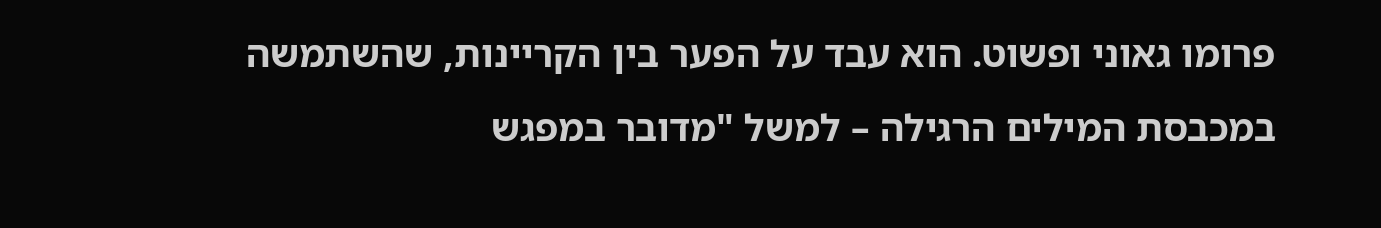פרומו גאוני ופשוט. הוא עבד על הפער בין הקריינות, שהשתמשה במכבסת המילים הרגילה – למשל "מדובר במפגש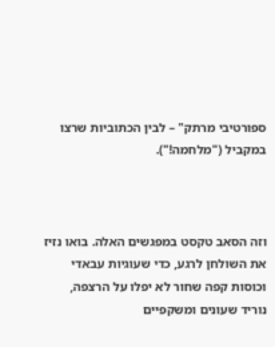ספורטיבי מרתק" – לבין הכתוביות שרצו במקביל ("מלחמה!").



וזה הסאב טקסט במפגשים האלה. בואו נזיז את השולחן לרגע, כדי שעוגיות עבאדי וכוסות קפה שחור לא יפלו על הרצפה, נוריד שעונים ומשקפיים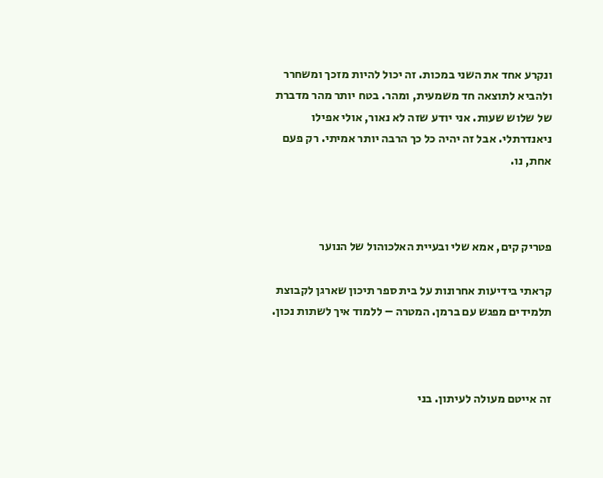ונקרע אחד את השני במכות. זה יכול להיות מזכך ומשחרר ולהביא לתוצאה חד משמעית, ומהר. בטח יותר מהר מדברת של שלוש שעות. אני יודע שזה לא נאור, אולי אפילו ניאנדרתלי. אבל זה יהיה כל כך הרבה יותר אמיתי. רק פעם אחת, נו.



פטריק קים, אמא שלי ובעיית האלכוהול של הנוער

קראתי בידיעות אחרונות על בית ספר תיכון שארגן לקבוצת תלמידים מפגש עם ברמן. המטרה – ללמוד איך לשתות נכון.



זה אייטם מעולה לעיתון. בני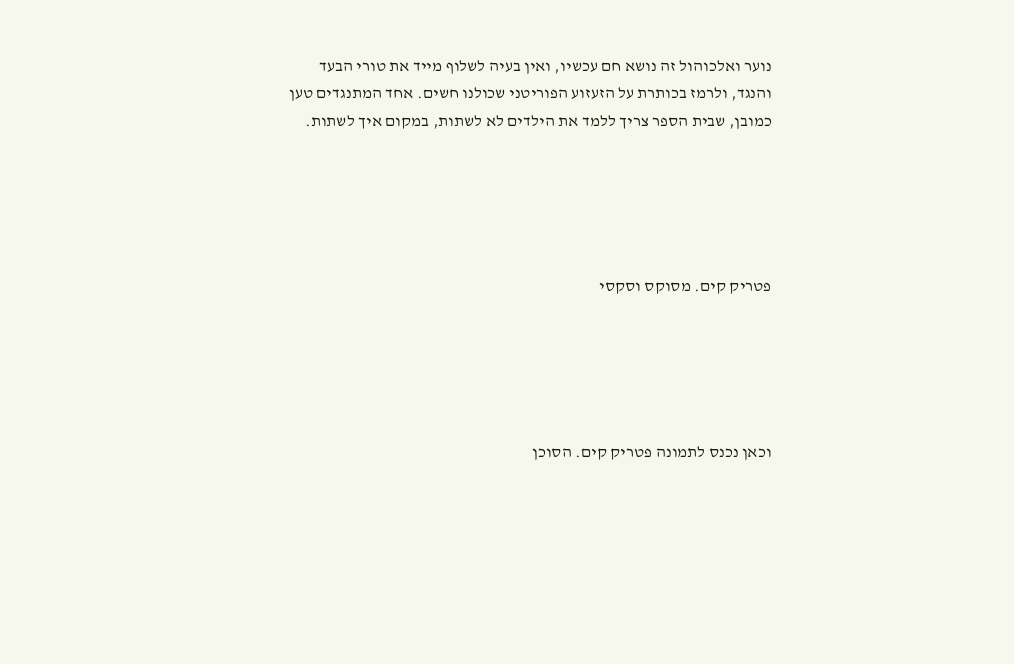נוער ואלכוהול זה נושא חם עכשיו, ואין בעיה לשלוף מייד את טורי הבעד והנגד, ולרמז בכותרת על הזעזוע הפוריטני שכולנו חשים. אחד המתנגדים טען כמובן, שבית הספר צריך ללמד את הילדים לא לשתות, במקום איך לשתות.





פטריק קים. מסוקס וסקסי





וכאן נכנס לתמונה פטריק קים. הסוכן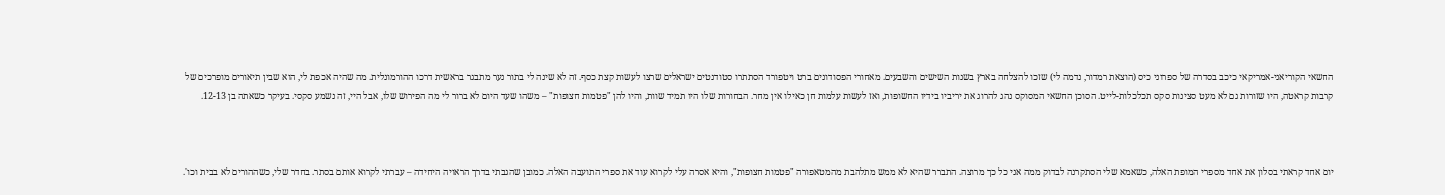החשאי הקוריאני-אמריקאי כיכב בסדרה של ספרוני כיס (הוצאת רמדור, נדמה לי) שזכו להצלחה בארץ בשנות השישים והשבעים. מאחורי הפסודונים ברט ויטפורד הסתתרו סטודנטים ישראלים שרצו לעשות קצת כסף. זה לא שינה לי בתור נער מתבגר בראשית דרכו ההורמונלית. מה שהיה אכפת לי, הוא שבין תיאורים מופרכים של קרבות קראטה, היו שזורות גם לא מעט סצינות סקס תכלכלות-לייט. הסוכן החשאי המסוקס נהג להרוג את יריביו בידיו החשופות, ואז לעשות עלמות חן כאילו אין מחר. הבחורות שלו היו תמיד שוות, והיו להן "פטמות חצופות" – משהו שעד היום לא ברור לי מה הפירוש שלו, אבל היי, זה נשמע סקסי. בעיקר כשאתה בן 12-13.



יום אחד קראתי בסלון את אחד מספרי המופת האלה, כשאמא שלי הסתקרנה לבדוק ממה אני כל כך מרוצה. התברר שהיא לא ממש מתלהבת מהמטאפורה "פטמות חצופות", והיא אסרה עלי לקרוא עוד את ספרי התועבה האלה. כמובן שהגבתי בדרך הראויה היחידה – עברתי לקרוא אותם בסתר. בחדר שלי, כשההורים לא בבית וכו'.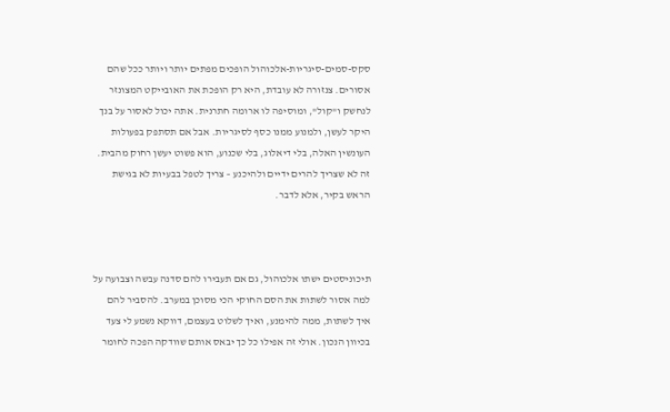סקס-סמים-סיגריות-אלכוהול הופכים מפתים יותר ויותר ככל שהם אסורים. צנזורה לא עובדת, היא רק הופכת את האובייקט המצונזר לנחשק ו"קול", ומוסיפה לו ארומה חתרנית. אתה יכול לאסור על בנך היקר לעשן, ולמנוע ממנו כסף לסיגריות. אבל אם תסתפק בפעולות העונשין האלה, בלי דיאלוג, בלי שכנוע, הוא פשוט יעשן רחוק מהבית. זה לא שצריך להרים ידיים ולהיכנע – צריך לטפל בבעיות לא בגישת הראש בקיר, אלא לדבר.



תיכוניסטים ישתו אלכוהול, גם אם תעבירו להם סדנה עבשה וצבועה על למה אסור לשתות את הסם החוקי הכי מסוכן במערב. להסביר להם איך לשתות, ממה להימנע, ואיך לשלוט בעצמם, דווקא נשמע לי צעד בכיוון הנכון. אולי זה אפילו כל כך יבאס אותם שוודקה הפכה לחומר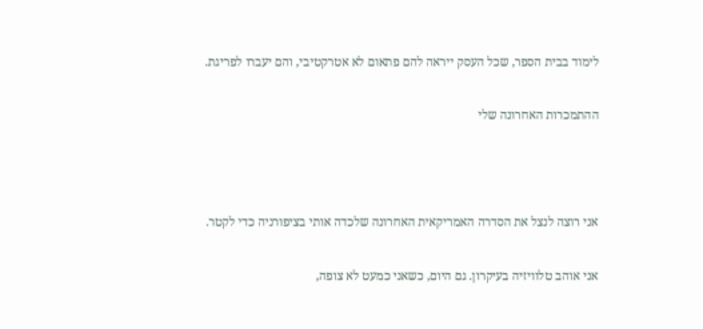לימוד בבית הספר, שכל העסק ייראה להם פתאום לא אטרקטיבי, והם יעברו לפריגת.

ההתמכרות האחרונה שלי



אני רוצה לנצל את הסדרה האמריקאית האחרונה שלכדה אותי בציפורניה כדי לקטר.

אני אוהב טלוויזיה בעיקרון. גם היום, כשאני כמעט לא צופה,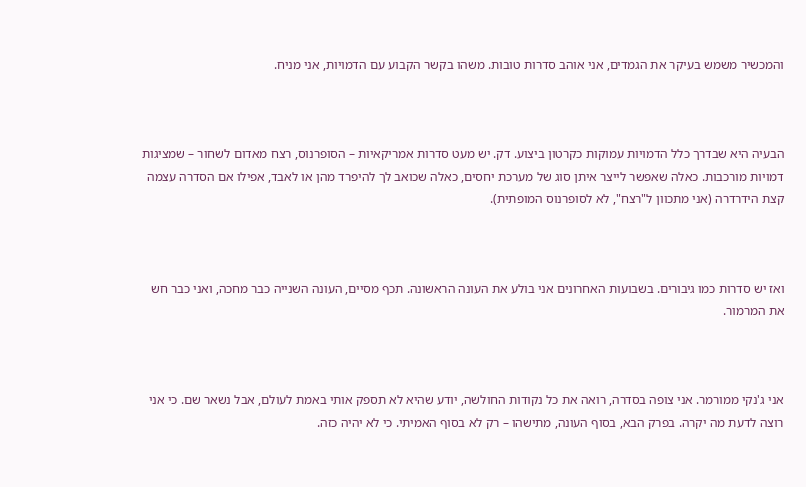והמכשיר משמש בעיקר את הגמדים, אני אוהב סדרות טובות. משהו בקשר הקבוע עם הדמויות, אני מניח.



הבעיה היא שבדרך כלל הדמויות עמוקות כקרטון ביצוע. דק. יש מעט סדרות אמריקאיות – הסופרנוס, רצח מאדום לשחור – שמציגות דמויות מורכבות. כאלה שאפשר לייצר איתן סוג של מערכת יחסים, כאלה שכואב לך להיפרד מהן או לאבד, אפילו אם הסדרה עצמה קצת הידרדרה (אני מתכוון ל"רצח", לא לסופרנוס המופתית).



ואז יש סדרות כמו גיבורים. בשבועות האחרונים אני בולע את העונה הראשונה. תכף מסיים, העונה השנייה כבר מחכה, ואני כבר חש את המרמור.



אני ג'נקי ממורמר. אני צופה בסדרה, רואה את כל נקודות החולשה, יודע שהיא לא תספק אותי באמת לעולם, אבל נשאר שם. כי אני רוצה לדעת מה יקרה. בפרק הבא, בסוף העונה, מתישהו – רק לא בסוף האמיתי. כי לא יהיה כזה.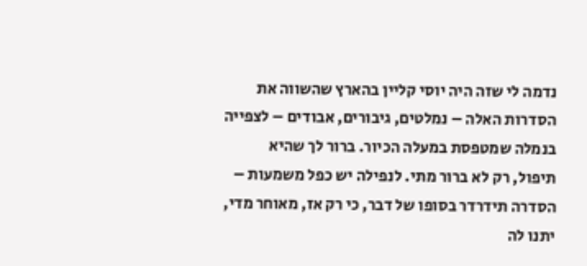נדמה לי שזה היה יוסי קליין בהארץ שהשווה את הסדרות האלה – נמלטים, גיבורים, אבודים – לצפייה בנמלה שמטפסת במעלה הכיור. ברור לך שהיא תיפול, רק לא ברור מתי. לנפילה יש כפל משמעות – הסדרה תידרדר בסופו של דבר, כי רק אז, מאוחר מדי, יתנו לה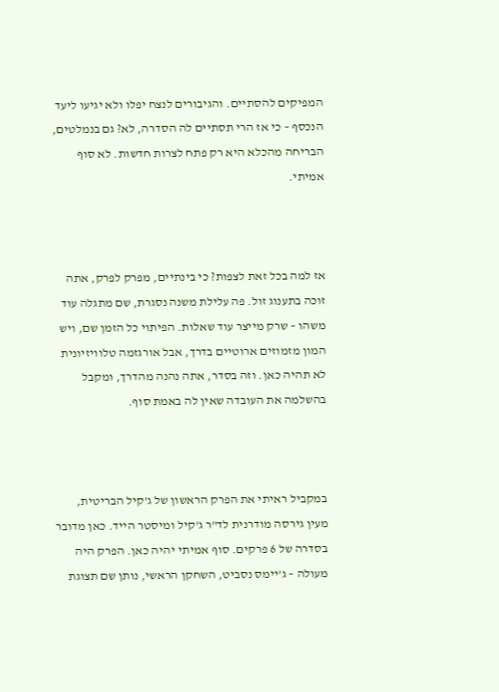המפיקים להסתיים. והגיבורים לנצח יפלו ולא יגיעו ליעד הנכסף – כי אז הרי תסתיים לה הסדרה, לא? גם בנמלטים, הבריחה מהכלא היא רק פתח לצרות חדשות. לא סוף אמיתי.



אז למה בכל זאת לצפות? כי בינתיים, מפרק לפרק, אתה זוכה בתענוג זול. פה עלילת משנה נסגרת, שם מתגלה עוד משהו – שרק מייצר עוד שאלות. הפיתוי כל הזמן שם, ויש המון מזמוזים ארוטיים בדרך, אבל אורגזמה טלוויזיונית לא תהיה כאן. וזה בסדר, אתה נהנה מהדרך, ומקבל בהשלמה את העובדה שאין לה באמת סוף.



במקביל ראיתי את הפרק הראשון של ג'קיל הבריטית, מעין גירסה מודרנית לד"ר ג'קיל ומיסטר הייד. כאן מדובר בסדרה של 6 פרקים. סוף אמיתי יהיה כאן. הפרק היה מעולה – ג'יימס נסביט, השחקן הראשי, נותן שם תצוגת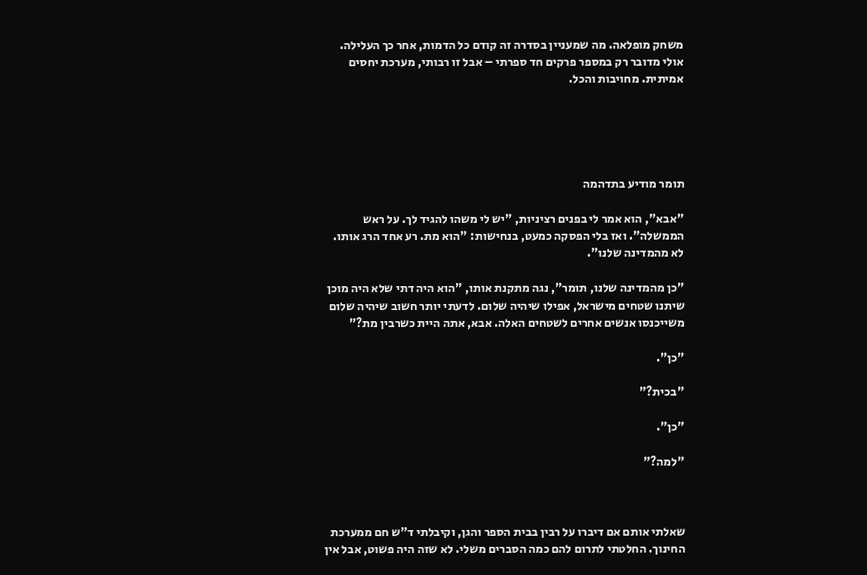משחק מופלאה. מה שמעניין בסדרה זה קודם כל הדמות, אחר כך העלילה. אולי מדובר רק במספר פרקים חד ספרתי – אבל זו רבותי, מערכת יחסים אמיתית. מחויבות והכל.





תומר מודיע בתדהמה

"אבא", הוא אמר לי בפנים רציניות, "יש לי משהו להגיד לך. על ראש הממשלה". ואז בלי הפסקה כמעט, בנחישות: "הוא מת. רע אחד הרג אותו. לא מהמדינה שלנו".

"כן מהמדינה שלנו, תומר", נגה מתקנת אותו, "הוא היה דתי שלא היה מוכן שיתנו שטחים מישראל, אפילו שיהיה שלום. לדעתי יותר חשוב שיהיה שלום משייכנסו אנשים אחרים לשטחים האלה. אבא, אתה היית כשרבין מת?"

"כן".

"בכית?"

"כן".

"למה?"



שאלתי אותם אם דיברו על רבין בבית הספר והגן, וקיבלתי ד"ש חם ממערכת החינוך. החלטתי לתרום להם כמה הסברים משלי. לא שזה היה פשוט, אבל אין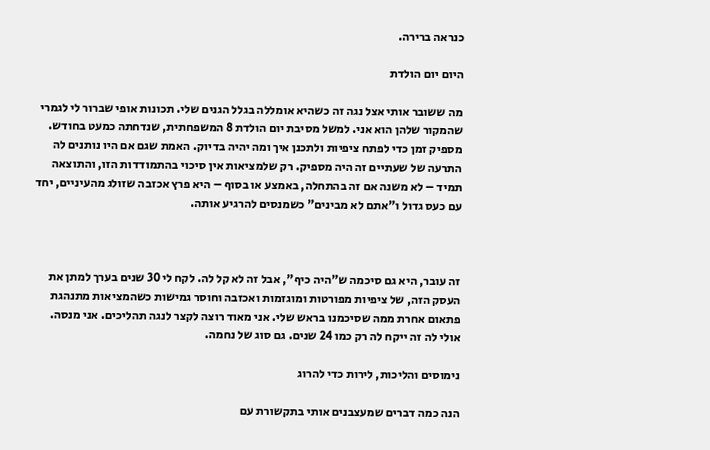כנראה ברירה.

היום יום הולדת

מה ששובר אותי אצל נגה זה כשהיא אומללה בגלל הגנים שלי. תכונות אופי שברור לי לגמרי שהמקור שלהן הוא אני. למשל מסיבת יום הולדת 8 המשפחתית, שנדחתה כמעט בחודש. מספיק זמן כדי לפתח ציפיות ולתכנן איך ומה יהיה בדיוק. האמת שגם אם היו נותנים לה התרעה של שעתיים זה היה מספיק. רק שלמציאות אין סיכוי בהתמודדות הזו, והתוצאה תמיד – לא משנה אם זה בהתחלה, באמצע או בסוף – היא פרץ אכזבה שזולג מהעיניים, יחד עם כעס גדול ו"אתם לא מבינים" כשמנסים להרגיע אותה.



זה עובר, היא גם סיכמה ש"היה כיף", אבל זה לא קל לה. לקח לי 30 שנים בערך למתן את העסק הזה, של ציפיות מפורטות ומוגזמות ואכזבה וחוסר גמישות כשהמציאות מתנהגת פתאום אחרת ממה שסיכמנו בראש שלי. אני מאוד רוצה לקצר לנגה תהליכים. אני מנסה. אולי לה זה ייקח לה רק כמו 24 שנים. גם סוג של נחמה.

נימוסים והליכות, לירות כדי להרוג

הנה כמה דברים שמעצבנים אותי בתקשורת עם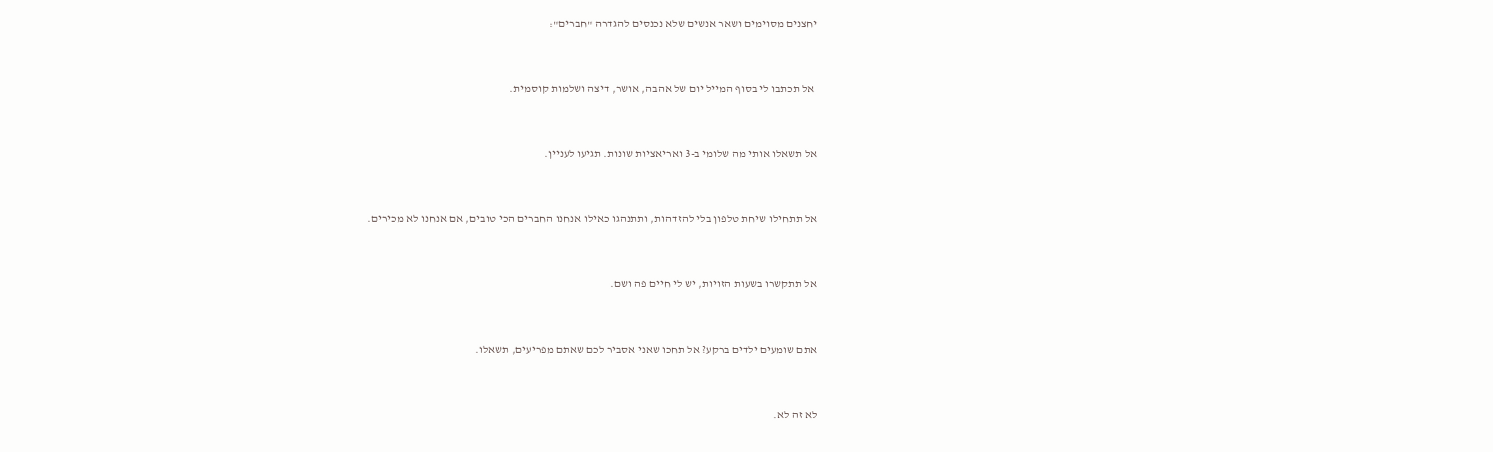יחצנים מסוימים ושאר אנשים שלא נכנסים להגדרה "חברים":



 אל תכתבו לי בסוף המייל יום של אהבה, אושר, דיצה ושלמות קוסמית.



אל תשאלו אותי מה שלומי ב-3 ואריאציות שונות. תגיעו לעניין.



אל תתחילו שיחת טלפון בלי להזדהות, ותתנהגו כאילו אנחנו החברים הכי טובים, אם אנחנו לא מכירים.



אל תתקשרו בשעות הזויות, יש לי חיים פה ושם.



אתם שומעים ילדים ברקע? אל תחכו שאני אסביר לכם שאתם מפריעים, תשאלו.



לא זה לא.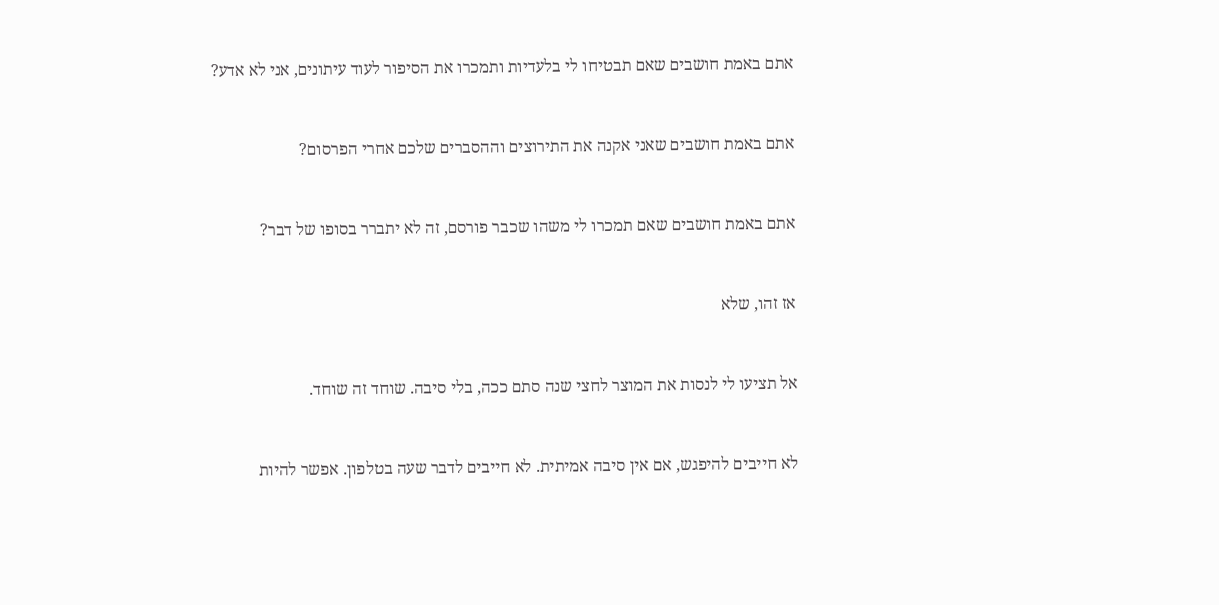אתם באמת חושבים שאם תבטיחו לי בלעדיות ותמכרו את הסיפור לעוד עיתונים, אני לא אדע?



אתם באמת חושבים שאני אקנה את התירוצים וההסברים שלכם אחרי הפרסום?



אתם באמת חושבים שאם תמכרו לי משהו שכבר פורסם, זה לא יתברר בסופו של דבר?



אז זהו, שלא



אל תציעו לי לנסות את המוצר לחצי שנה סתם ככה, בלי סיבה. שוחד זה שוחד.



לא חייבים להיפגש, אם אין סיבה אמיתית. לא חייבים לדבר שעה בטלפון. אפשר להיות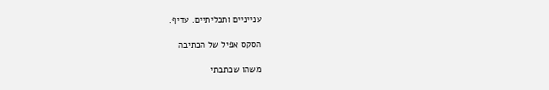ענייניים ותכליתיים. עדיף.

הסקס אפיל של הכתיבה

משהו שכתבתי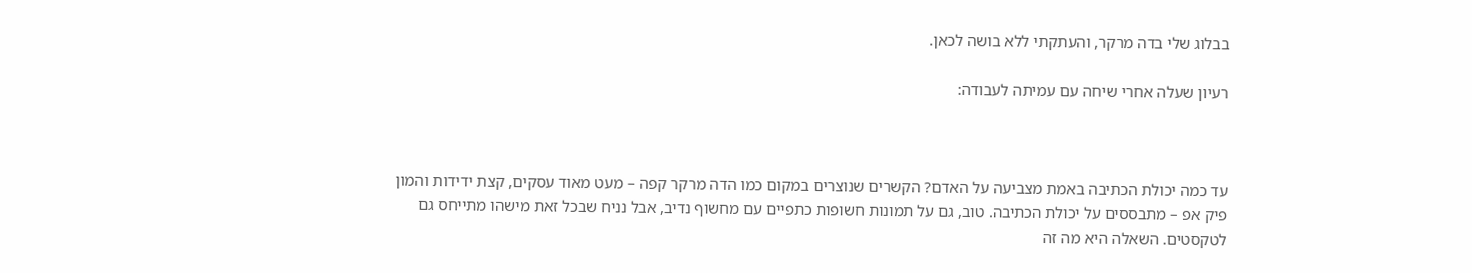בבלוג שלי בדה מרקר, והעתקתי ללא בושה לכאן.

רעיון שעלה אחרי שיחה עם עמיתה לעבודה:



עד כמה יכולת הכתיבה באמת מצביעה על האדם? הקשרים שנוצרים במקום כמו הדה מרקר קפה – מעט מאוד עסקים, קצת ידידות והמון פיק אפ – מתבססים על יכולת הכתיבה. טוב, גם על תמונות חשופות כתפיים עם מחשוף נדיב, אבל נניח שבכל זאת מישהו מתייחס גם לטקסטים. השאלה היא מה זה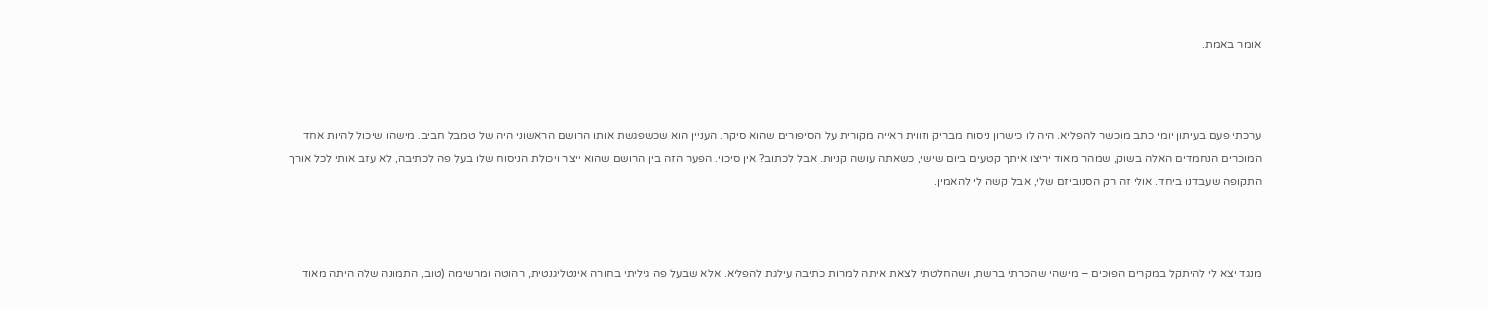אומר באמת.



ערכתי פעם בעיתון יומי כתב מוכשר להפליא. היה לו כישרון ניסוח מבריק וזווית ראייה מקורית על הסיפורים שהוא סיקר. העניין הוא שכשפגשת אותו הרושם הראשוני היה של טמבל חביב. מישהו שיכול להיות אחד המוכרים הנחמדים האלה בשוק, שמהר מאוד יריצו איתך קטעים ביום שישי, כשאתה עושה קניות. אבל לכתוב? אין סיכוי. הפער הזה בין הרושם שהוא ייצר ויכולת הניסוח שלו בעל פה לכתיבה, לא עזב אותי לכל אורך התקופה שעבדנו ביחד. אולי זה רק הסנוביזם שלי, אבל קשה לי להאמין.



מנגד יצא לי להיתקל במקרים הפוכים – מישהי שהכרתי ברשת, ושהחלטתי לצאת איתה למרות כתיבה עילגת להפליא. אלא שבעל פה גיליתי בחורה אינטליגנטית, רהוטה ומרשימה (טוב, התמונה שלה היתה מאוד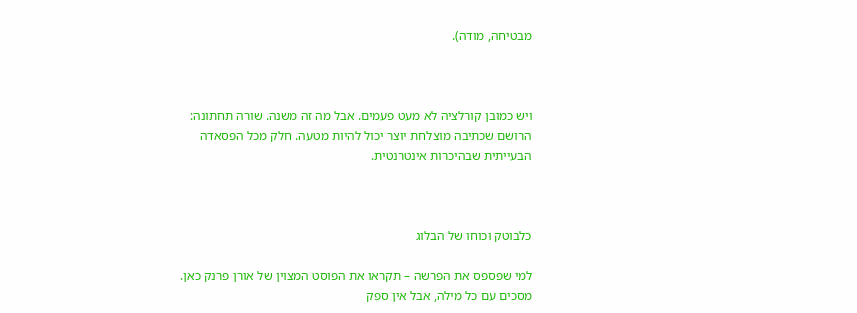מבטיחה, מודה).



ויש כמובן קורלציה לא מעט פעמים. אבל מה זה משנה. שורה תחתונה: הרושם שכתיבה מוצלחת יוצר יכול להיות מטעה. חלק מכל הפסאדה הבעייתית שבהיכרות אינטרנטית.



כלבוטק וכוחו של הבלוג

למי שפספס את הפרשה – תקראו את הפוסט המצוין של אורן פרנק כאן. מסכים עם כל מילה, אבל אין ספק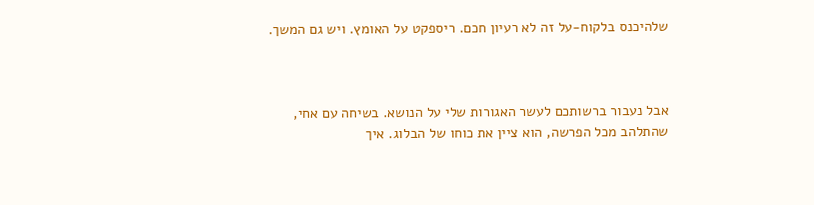שלהיכנס בלקוח-על זה לא רעיון חכם. ריספקט על האומץ. ויש גם המשך.



אבל נעבור ברשותכם לעשר האגורות שלי על הנושא. בשיחה עם אחי, שהתלהב מכל הפרשה, הוא ציין את כוחו של הבלוג. איך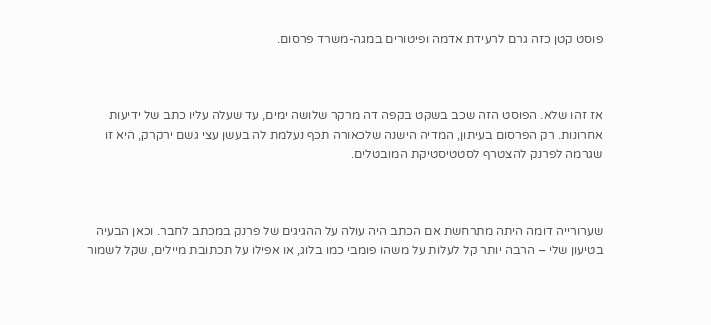פוסט קטן כזה גרם לרעידת אדמה ופיטורים במגה-משרד פרסום.



אז זהו שלא. הפוסט הזה שכב בשקט בקפה דה מרקר שלושה ימים, עד שעלה עליו כתב של ידיעות אחרונות. רק הפרסום בעיתון, המדיה הישנה שלכאורה תכף נעלמת לה בעשן עצי גשם ירקרק, היא זו שגרמה לפרנק להצטרף לסטטיסטיקת המובטלים.



שערורייה דומה היתה מתרחשת אם הכתב היה עולה על ההגיגים של פרנק במכתב לחבר. וכאן הבעיה בטיעון שלי – הרבה יותר קל לעלות על משהו פומבי כמו בלוג, או אפילו על תכתובת מיילים, שקל לשמור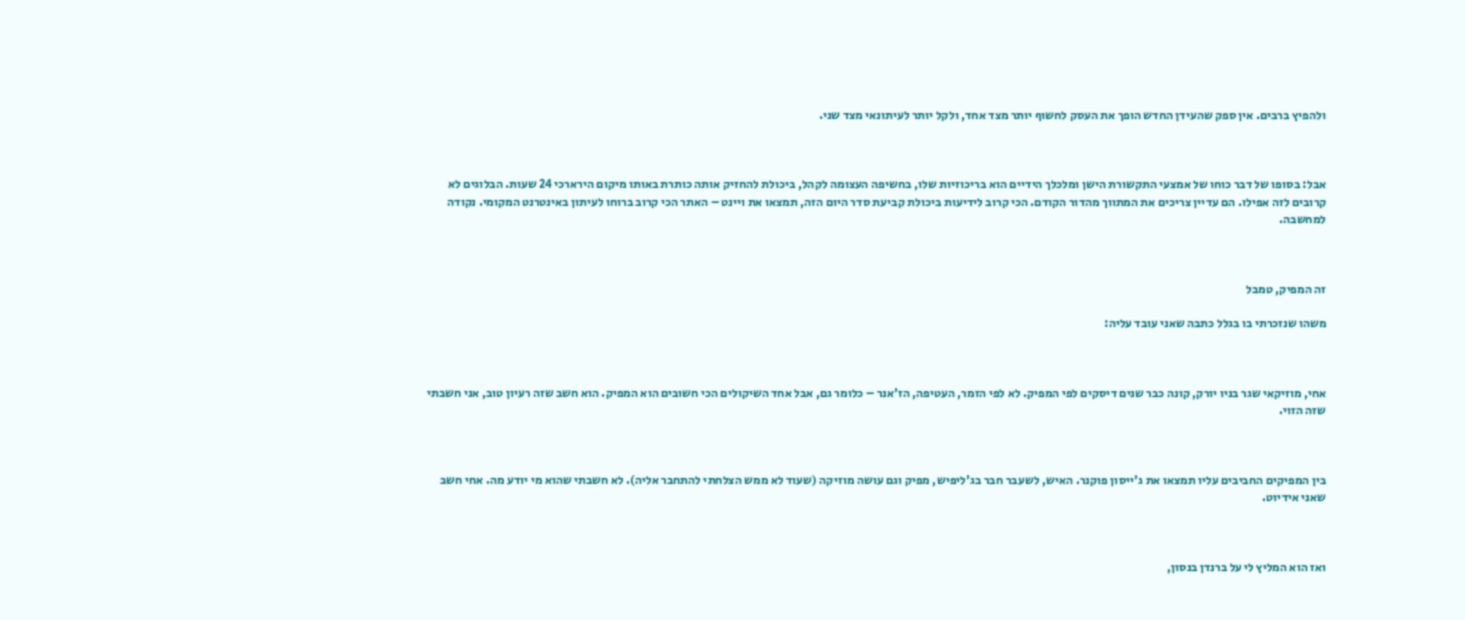ולהפיץ ברבים. אין ספק שהעידן החדש הופך את העסק לחשוף יותר מצד אחד, ולקל יותר לעיתונאי מצד שני.



אבל: בסופו של דבר כוחו של אמצעי התקשורת הישן ומלכלך הידיים הוא בריכוזיות שלו, בחשיפה העצומה לקהל, ביכולת להחזיק אותה כותרת באותו מיקום הירארכי 24 שעות. הבלוגים לא קרובים לזה אפילו. הם עדיין צריכים את המתווך מהדור הקודם. הכי קרוב לידיעות ביכולת קביעת סדר היום הזה, תמצאו את ויינט – האתר הכי קרוב ברוחו לעיתון באינטרנט המקומי. נקודה למחשבה.



זה המפיק, טמבל

משהו שנזכרתי בו בגלל כתבה שאני עובד עליה:



אחי, מוזיקאי שגר בניו יורק, קונה כבר שנים דיסקים לפי המפיק. לא לפי הזמר, העטיפה, הז'אנר – כלומר גם, אבל אחד השיקולים הכי חשובים הוא המפיק. הוא חשב שזה רעיון טוב, אני חשבתי שזה הזוי.



בין המפיקים החביבים עליו תמצאו את ג'ייסון פוקנר. האיש, לשעבר חבר בג'ליפיש, מפיק וגם עושה מוזיקה (שעוד לא ממש הצלחתי להתחבר אליה). לא חשבתי שהוא מי יודע מה. אחי חשב שאני אידיוט.



ואז הוא המליץ לי על ברנדן בנסון,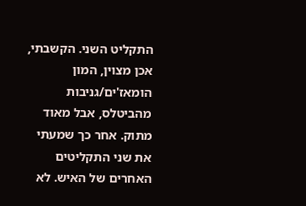התקליט השני. הקשבתי, אכן מצוין, המון הומאז'ים/גניבות מהביטלס, אבל מאוד מתוק. אחר כך שמעתי את שני התקליטים האחרים של האיש. לא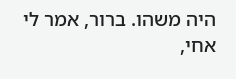היה משהו. ברור, אמר לי אחי,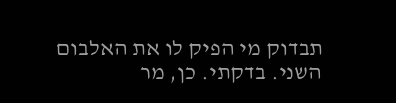תבדוק מי הפיק לו את האלבום השני. בדקתי. כן, מר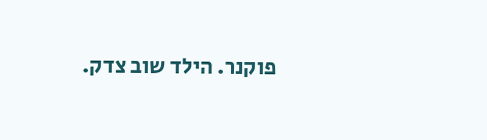פוקנר. הילד שוב צדק.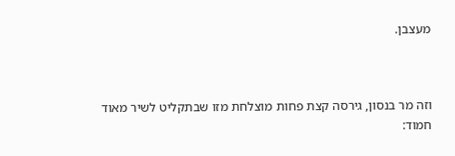מעצבן.



וזה מר בנסון, גירסה קצת פחות מוצלחת מזו שבתקליט לשיר מאוד חמוד: